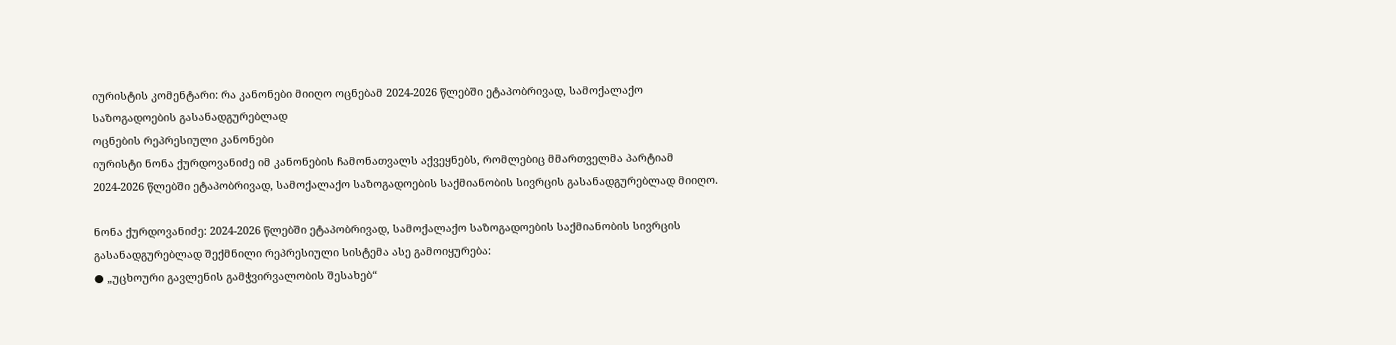იურისტის კომენტარი: რა კანონები მიიღო ოცნებამ 2024-2026 წლებში ეტაპობრივად, სამოქალაქო საზოგადოების გასანადგურებლად
ოცნების რეპრესიული კანონები
იურისტი ნონა ქურდოვანიძე იმ კანონების ჩამონათვალს აქვეყნებს, რომლებიც მმართველმა პარტიამ 2024-2026 წლებში ეტაპობრივად, სამოქალაქო საზოგადოების საქმიანობის სივრცის გასანადგურებლად მიიღო.

ნონა ქურდოვანიძე: 2024-2026 წლებში ეტაპობრივად, სამოქალაქო საზოგადოების საქმიანობის სივრცის გასანადგურებლად შექმნილი რეპრესიული სისტემა ასე გამოიყურება:
● „უცხოური გავლენის გამჭვირვალობის შესახებ“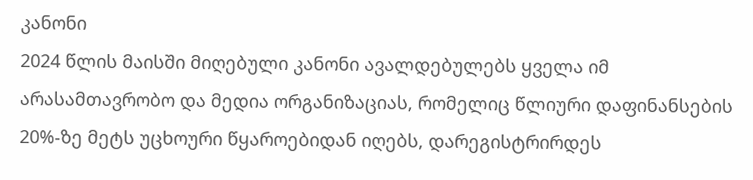კანონი
2024 წლის მაისში მიღებული კანონი ავალდებულებს ყველა იმ არასამთავრობო და მედია ორგანიზაციას, რომელიც წლიური დაფინანსების 20%-ზე მეტს უცხოური წყაროებიდან იღებს, დარეგისტრირდეს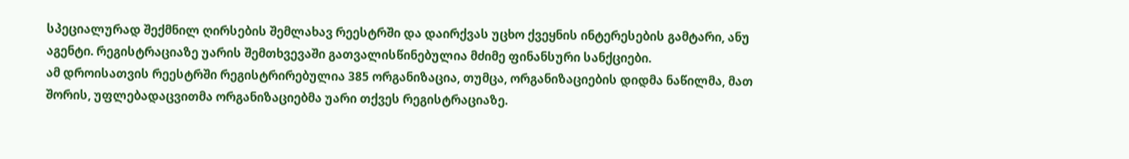სპეციალურად შექმნილ ღირსების შემლახავ რეესტრში და დაირქვას უცხო ქვეყნის ინტერესების გამტარი, ანუ აგენტი. რეგისტრაციაზე უარის შემთხვევაში გათვალისწინებულია მძიმე ფინანსური სანქციები.
ამ დროისათვის რეესტრში რეგისტრირებულია 385 ორგანიზაცია, თუმცა, ორგანიზაციების დიდმა ნაწილმა, მათ შორის, უფლებადაცვითმა ორგანიზაციებმა უარი თქვეს რეგისტრაციაზე.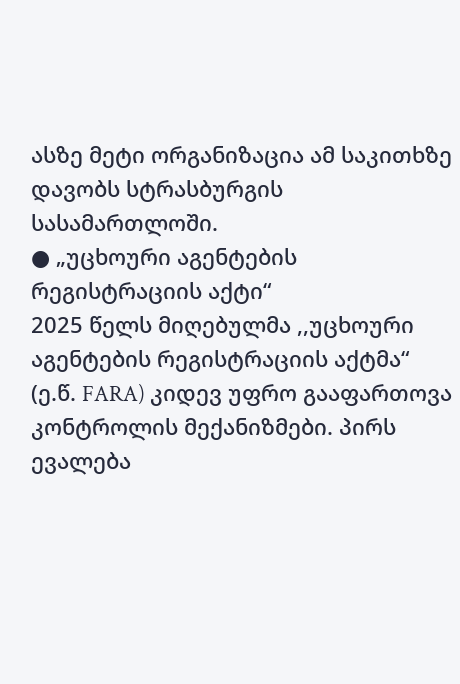ასზე მეტი ორგანიზაცია ამ საკითხზე დავობს სტრასბურგის სასამართლოში.
● „უცხოური აგენტების რეგისტრაციის აქტი“
2025 წელს მიღებულმა ,,უცხოური აგენტების რეგისტრაციის აქტმა“ (ე.წ. FARA) კიდევ უფრო გააფართოვა კონტროლის მექანიზმები. პირს ევალება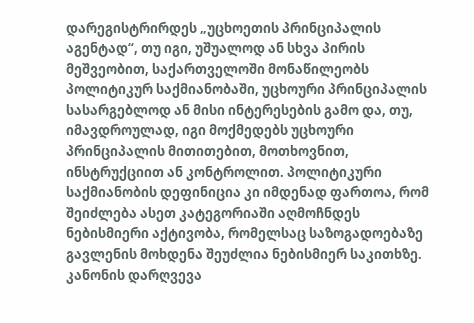დარეგისტრირდეს „უცხოეთის პრინციპალის აგენტად“, თუ იგი, უშუალოდ ან სხვა პირის მეშვეობით, საქართველოში მონაწილეობს პოლიტიკურ საქმიანობაში, უცხოური პრინციპალის სასარგებლოდ ან მისი ინტერესების გამო და, თუ, იმავდროულად, იგი მოქმედებს უცხოური პრინციპალის მითითებით, მოთხოვნით, ინსტრუქციით ან კონტროლით. პოლიტიკური საქმიანობის დეფინიცია კი იმდენად ფართოა, რომ შეიძლება ასეთ კატეგორიაში აღმოჩნდეს ნებისმიერი აქტივობა, რომელსაც საზოგადოებაზე გავლენის მოხდენა შეუძლია ნებისმიერ საკითხზე. კანონის დარღვევა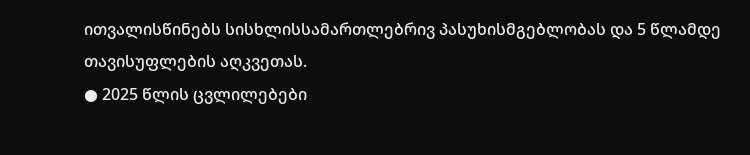ითვალისწინებს სისხლისსამართლებრივ პასუხისმგებლობას და 5 წლამდე თავისუფლების აღკვეთას.
● 2025 წლის ცვლილებები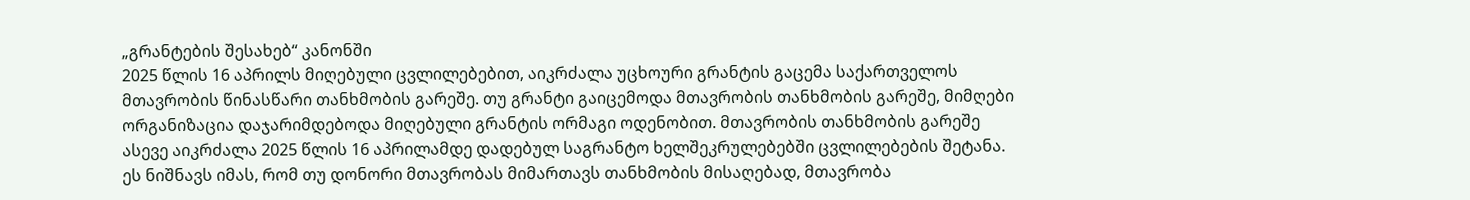„გრანტების შესახებ“ კანონში
2025 წლის 16 აპრილს მიღებული ცვლილებებით, აიკრძალა უცხოური გრანტის გაცემა საქართველოს მთავრობის წინასწარი თანხმობის გარეშე. თუ გრანტი გაიცემოდა მთავრობის თანხმობის გარეშე, მიმღები ორგანიზაცია დაჯარიმდებოდა მიღებული გრანტის ორმაგი ოდენობით. მთავრობის თანხმობის გარეშე ასევე აიკრძალა 2025 წლის 16 აპრილამდე დადებულ საგრანტო ხელშეკრულებებში ცვლილებების შეტანა.
ეს ნიშნავს იმას, რომ თუ დონორი მთავრობას მიმართავს თანხმობის მისაღებად, მთავრობა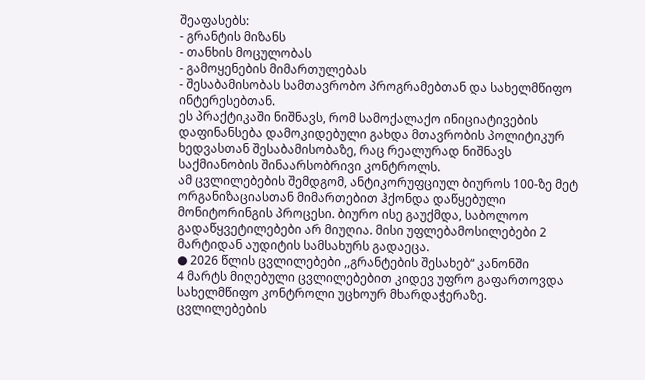შეაფასებს:
- გრანტის მიზანს
- თანხის მოცულობას
- გამოყენების მიმართულებას
- შესაბამისობას სამთავრობო პროგრამებთან და სახელმწიფო ინტერესებთან.
ეს პრაქტიკაში ნიშნავს, რომ სამოქალაქო ინიციატივების დაფინანსება დამოკიდებული გახდა მთავრობის პოლიტიკურ ხედვასთან შესაბამისობაზე, რაც რეალურად ნიშნავს საქმიანობის შინაარსობრივი კონტროლს.
ამ ცვლილებების შემდგომ, ანტიკორუფციულ ბიუროს 100-ზე მეტ ორგანიზაციასთან მიმართებით ჰქონდა დაწყებული მონიტორინგის პროცესი. ბიურო ისე გაუქმდა, საბოლოო გადაწყვეტილებები არ მიუღია. მისი უფლებამოსილებები 2 მარტიდან აუდიტის სამსახურს გადაეცა.
● 2026 წლის ცვლილებები ,,გრანტების შესახებ“ კანონში
4 მარტს მიღებული ცვლილებებით კიდევ უფრო გაფართოვდა სახელმწიფო კონტროლი უცხოურ მხარდაჭერაზე.
ცვლილებების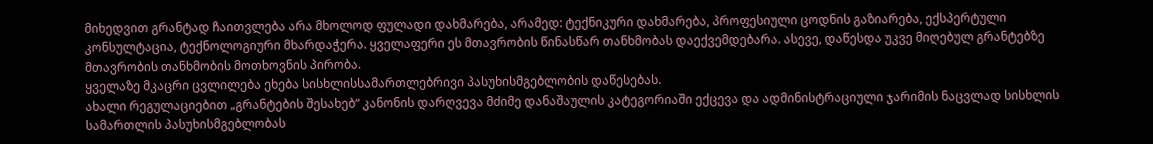მიხედვით გრანტად ჩაითვლება არა მხოლოდ ფულადი დახმარება, არამედ: ტექნიკური დახმარება, პროფესიული ცოდნის გაზიარება, ექსპერტული კონსულტაცია, ტექნოლოგიური მხარდაჭერა. ყველაფერი ეს მთავრობის წინასწარ თანხმობას დაექვემდებარა. ასევე, დაწესდა უკვე მიღებულ გრანტებზე მთავრობის თანხმობის მოთხოვნის პირობა.
ყველაზე მკაცრი ცვლილება ეხება სისხლისსამართლებრივი პასუხისმგებლობის დაწესებას.
ახალი რეგულაციებით „გრანტების შესახებ“ კანონის დარღვევა მძიმე დანაშაულის კატეგორიაში ექცევა და ადმინისტრაციული ჯარიმის ნაცვლად სისხლის სამართლის პასუხისმგებლობას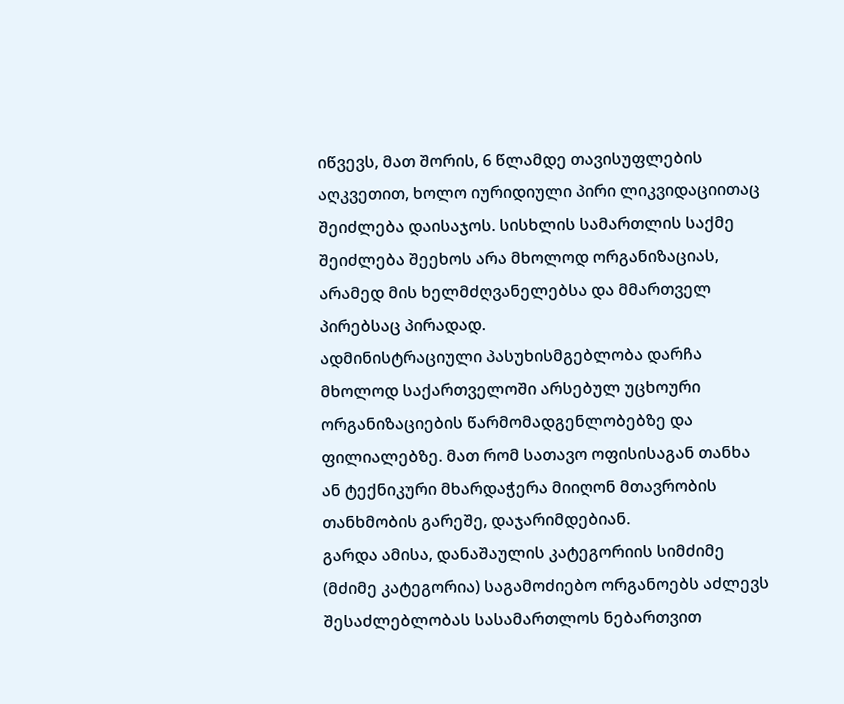იწვევს, მათ შორის, 6 წლამდე თავისუფლების აღკვეთით, ხოლო იურიდიული პირი ლიკვიდაციითაც შეიძლება დაისაჯოს. სისხლის სამართლის საქმე შეიძლება შეეხოს არა მხოლოდ ორგანიზაციას, არამედ მის ხელმძღვანელებსა და მმართველ პირებსაც პირადად.
ადმინისტრაციული პასუხისმგებლობა დარჩა მხოლოდ საქართველოში არსებულ უცხოური ორგანიზაციების წარმომადგენლობებზე და ფილიალებზე. მათ რომ სათავო ოფისისაგან თანხა ან ტექნიკური მხარდაჭერა მიიღონ მთავრობის თანხმობის გარეშე, დაჯარიმდებიან.
გარდა ამისა, დანაშაულის კატეგორიის სიმძიმე (მძიმე კატეგორია) საგამოძიებო ორგანოებს აძლევს შესაძლებლობას სასამართლოს ნებართვით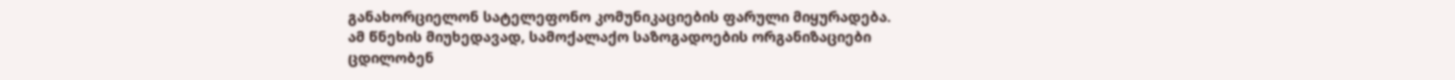განახორციელონ სატელეფონო კომუნიკაციების ფარული მიყურადება.
ამ წნეხის მიუხედავად, სამოქალაქო საზოგადოების ორგანიზაციები ცდილობენ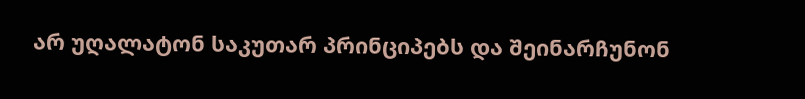არ უღალატონ საკუთარ პრინციპებს და შეინარჩუნონ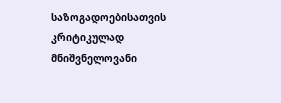საზოგადოებისათვის კრიტიკულად მნიშვნელოვანი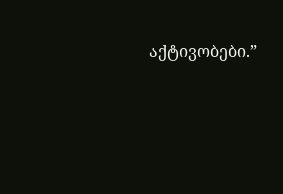აქტივობები.”